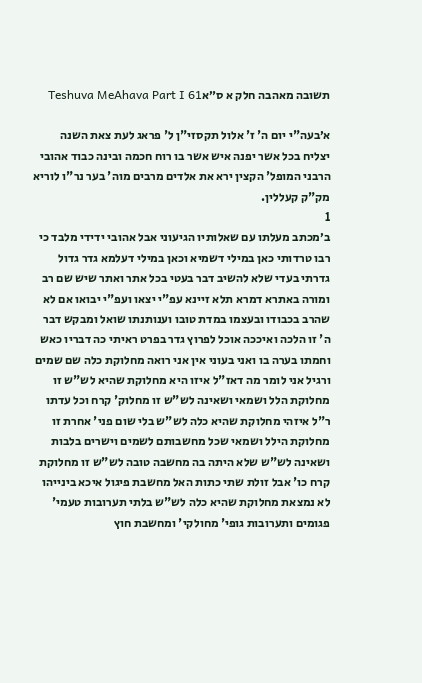תשובה מאהבה חלק א ס״אTeshuva MeAhava Part I 61

א׳בעה"י יום ה' ז' אלול תקסזי"ן ל' פראג לעת צאת השנה יצליח בכל אשר יפנה איש אשר בו רוח חכמה ובינה כבוד אהובי הרבני המופל' הקצין ירא את אלדים מרבים מוה' בער נר"ו לוריא מק"ק קעללין.
1
ב׳מכתב מעלתו עם שאלותיו הגיעוני אבל אהובי ידידי מלבד כי רבו טרדותי כאן במילי דשמיא וכאן במילי דעלמא גדר גדול גדרתי בעדי שלא להשיב דבר בעטי בכל אתר ואתר שיש שם רב ומורה באתרא דמרא תלא זיינא עפ"י יצאו ועפ"י יבואו אם לא שהרב בכבודו ובעצמו במדת טובו וענותנתו שואל ומבקש דבר ה' זו הלכה ואיככה אוכל לפרוץ גדר בפרט ראיתי כה דבריו כאש וחמתו בערה בו ואני בעוני אין אני רואה מחלוקת כלה שם שמים ורגיל אני לומר מה דאז"ל איזו היא מחלוקת שהיא לש"ש זו מחלוקת הלל ושמאי ושאינה לש"ש זו מחלוק' קרח וכל עדתו ר"ל איזהי מחלוקת שהיא כלה לש"ש בלי שום פני' אחרת זו מחלוקת הילל ושמאי שכל מחשבותם לשמים וישרים בלבות ושאינה לש"ש שלא היתה בה מחשבה טובה לש"ש זו מחלוקת קרח כו' אבל זולת שתי כתות האל מחשבת פיגול איכא בינייהו לא נמצאת מחלוקת שהיא כלה לש"ש בלתי תערובות טעמי' פגומים ותערובות גופי' מחולקי' ומחשבת חוץ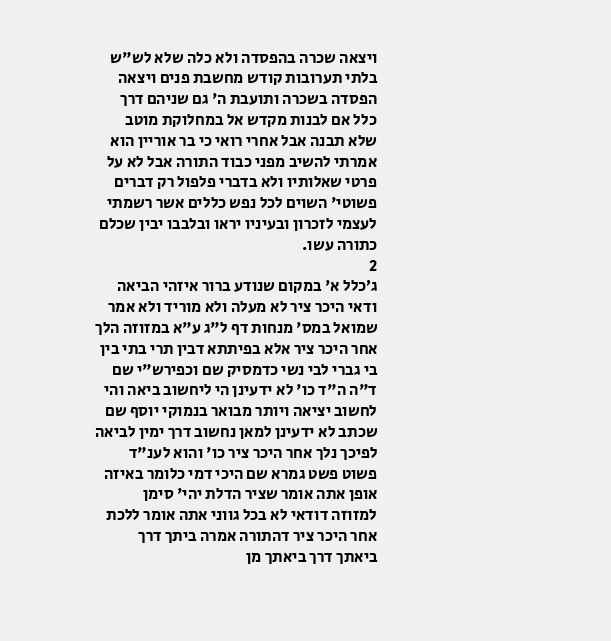ויצאה שכרה בהפסדה ולא כלה שלא לש"ש בלתי תערובות קודש מחשבת פנים ויצאה הפסדה בשכרה ותועבת ה' גם שניהם דרך כלל אם לבנות מקדש אל במחלוקת מוטב שלא תבנה אבל אחרי רואי כי בר אוריין הוא אמרתי להשיב מפני כבוד התורה אבל לא על פרטי שאלותיו ולא בדברי פלפול רק דברים פשוטי' השוים לכל נפש כללים אשר רשמתי לעצמי לזכרון ובעיניו יראו ובלבבו יבין שכלם כתורה עשו.
2
ג׳כלל א' במקום שנודע ברור איזהי הביאה ודאי היכר ציר לא מעלה ולא מוריד ולא אמר שמואל במס' מנחות דף ל"ג ע"א במזוזה הלך אחר היכר ציר אלא בפיתתא דבין תרי בתי בין בי גברי לבי נשי כדמסיק שם וכפירש"י שם ד"ה ה"ד כו' לא ידעינן הי ליחשוב ביאה והי לחשוב יציאה ויותר מבואר בנמוקי יוסף שם שכתב לא ידעינן למאן נחשוב דרך ימין לביאה לפיכך נלך אחר היכר ציר כו' והוא לענ"ד פשוט פשט גמרא שם היכי דמי כלומר באיזה אופן אתה אומר שציר הדלת יהי' סימן למזוזה דודאי לא בכל גווני אתה אומר ללכת אחר היכר ציר דהתורה אמרה ביתך דרך ביאתך דרך ביאתך מן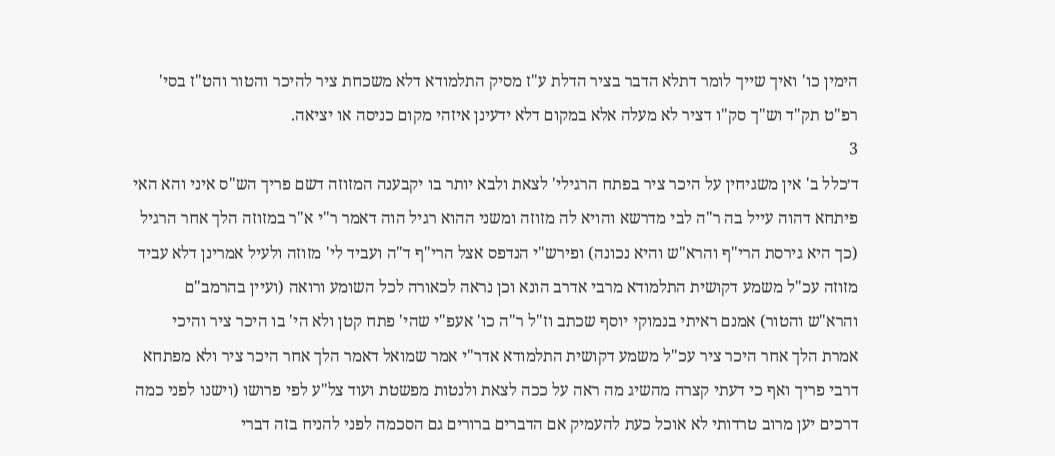הימין כו' ואיך שייך לומר דתלא הדבר בציר הדלת ע"ז מסיק התלמודא דלא משכחת ציר להיכר והטור והט"ז בסי' רפ"ט תק"ד וש"ך סק"ו דציר לא מעלה אלא במקום דלא ידעינן איזהי מקום כניסה או יציאה.
3
ד׳כלל ב' אין משגיחין על היכר ציר בפתח הרגילי' לצאת ולבא יותר בו יקבענה המזוזה דשם פריך הש"ס איני והא האי פיתחא דהוה עייל בה ר"ה לבי מדרשא והויא לה מזוזה ומשני ההוא רגיל הוה דאמר ר"י א"ר במזוזה הלך אחר הרגיל (כך היא גירסת הרי"ף והרא"ש והיא נכונה) ופירש"י הנדפס אצל הרי"ף ד"ה ועביד לי' מזוזה ולעיל אמרינן דלא עביד מזוזה עכ"ל משמע דקושית התלמודא מרבי אדרב הונא וכן נראה לכאורה לכל השומע ורואה (ועיין בהרמב"ם והרא"ש והטור) אמנם ראיתי בנמוקי יוסף שכתב וז"ל ר"ה כו' אעפ"י שהי' פתח קטן ולא הי' בו היכר ציר והיכי אמרת הלך אחר היכר ציר עכ"ל משמע דקושית התלמודא אדר"י אמר שמואל דאמר הלך אחר היכר ציר ולא מפתחא דרבי פריך ואף כי דעתי קצרה מהשיג מה ראה על ככה לצאת ולנטות מפשטת ועוד צל"ע לפי פרושו (וישנו לפני כמה דרכים יען מרוב טרדותי לא אוכל כעת להעמיק אם הדברים ברורים גם הסכמה לפני להניח בזה דברי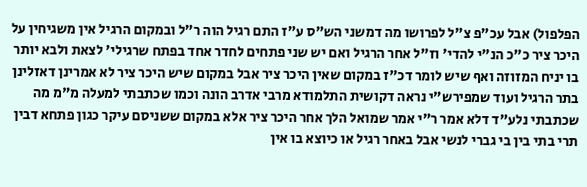הפלפול) אבל עכ"פ צ"ל לפרושו מה דמשני הש"ס ע"ז התם רגיל הוה ר"ל ובמקום הרגיל אין משגיחין על היכר ציר כ"כ הנ"י להדי' וז"ל אחר הרגיל ואם יש שני פתחים לחדר אחד בפתח שרגילי' לצאת ולבא יותר בו יניח המזוזה ואף שיש לומר דכ"ז במקום שאין היכר ציר אבל במקום שיש היכר ציר לא אמרינן דאזלינן בתר הרגיל ועוד שמפירש"י נראה דקושית התלמודא מרבי אדרב הונה וכמו שכתבתי למעלה מ"מ מה שכתבתי נלע"ד דלא אמר ר"י אמר שמואל הלך אחר היכר ציר אלא במקום ששניסם עיקר כגון פתחא דבין תרי בתי בין בי גברי לנשי אבל באחר רגיל או כיוצא בו אין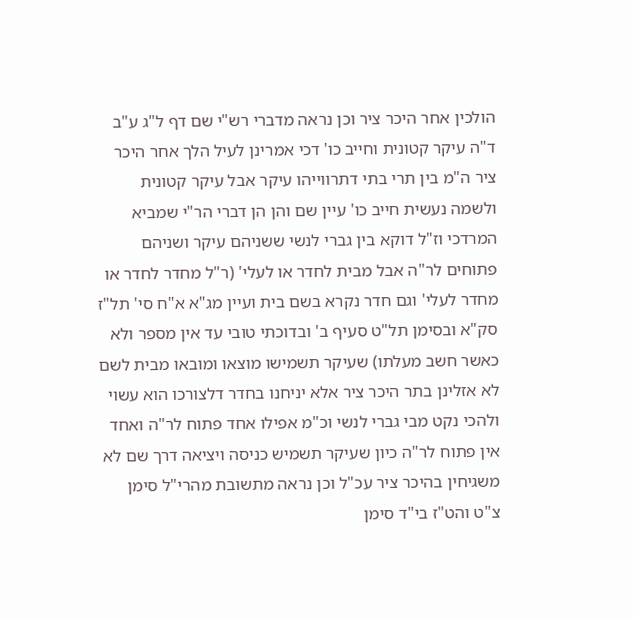הולכין אחר היכר ציר וכן נראה מדברי רש"י שם דף ל"ג ע"ב ד"ה עיקר קטונית וחייב כו' דכי אמרינן לעיל הלך אחר היכר ציר ה"מ בין תרי בתי דתרווייהו עיקר אבל עיקר קטונית ולשמה נעשית חייב כו' עיין שם והן הן דברי הר"י שמביא המרדכי וז"ל דוקא בין גברי לנשי ששניהם עיקר ושניהם פתוחים לר"ה אבל מבית לחדר או לעלי' (ר"ל מחדר לחדר או מחדר לעלי' וגם חדר נקרא בשם בית ועיין מג"א א"ח סי' תל"ז סק"א ובסימן תל"ט סעיף ב' ובדוכתי טובי עד אין מספר ולא כאשר חשב מעלתו) שעיקר תשמישו מוצאו ומובאו מבית לשם לא אזלינן בתר היכר ציר אלא יניחנו בחדר דלצורכו הוא עשוי ולהכי נקט מבי גברי לנשי וכ"מ אפילו אחד פתוח לר"ה ואחד אין פתוח לר"ה כיון שעיקר תשמיש כניסה ויציאה דרך שם לא משגיחין בהיכר ציר עכ"ל וכן נראה מתשובת מהרי"ל סימן צ"ט והט"ז בי"ד סימן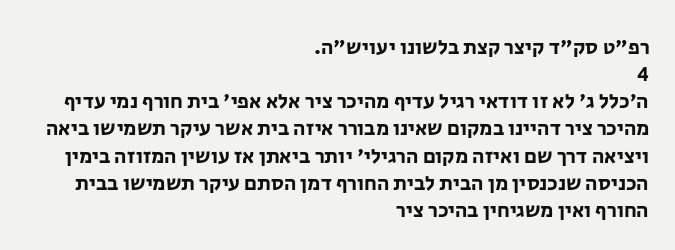רפ"ט סק"ד קיצר קצת בלשונו יעויש"ה.
4
ה׳כלל ג' לא זו דודאי רגיל עדיף מהיכר ציר אלא אפי' בית חורף נמי עדיף מהיכר ציר דהיינו במקום שאינו מבורר איזה בית אשר עיקר תשמישו ביאה ויציאה דרך שם ואיזה מקום הרגילי' יותר ביאתן אז עושין המזוזה בימין הכניסה שנכנסין מן הבית לבית החורף דמן הסתם עיקר תשמישו בבית החורף ואין משגיחין בהיכר ציר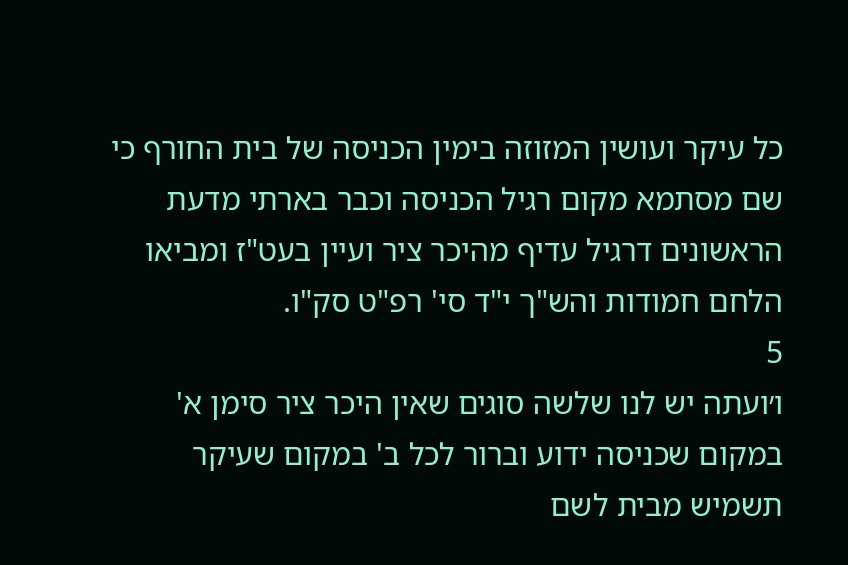כל עיקר ועושין המזוזה בימין הכניסה של בית החורף כי שם מסתמא מקום רגיל הכניסה וכבר בארתי מדעת הראשונים דרגיל עדיף מהיכר ציר ועיין בעט"ז ומביאו הלחם חמודות והש"ך י"ד סי' רפ"ט סק"ו.
5
ו׳ועתה יש לנו שלשה סוגים שאין היכר ציר סימן א' במקום שכניסה ידוע וברור לכל ב' במקום שעיקר תשמיש מבית לשם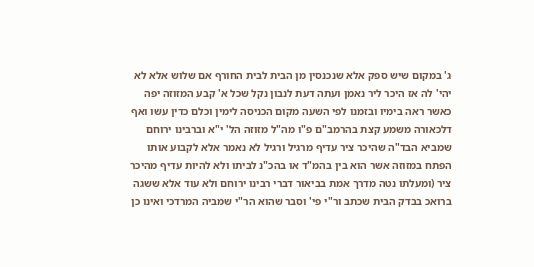ג' במקום שיש ספק אלא שנכנסין מן הבית לבית החורף אם שלוש אלא לא יהי' לה אז היכר ליר נאמן ועתה דעת לנבון נקל שכל א' קבע המזוזה יפה כאשר ראה בימיו ובזמנו לפי השעה מקום הכניסה לימין וכלם כדין עשו ואף דלכאורה משמע קצת בהרמב"ם פ"ו מה"ל מזוזה הל' י"א וברבינו ירוחם שמביא הבד"ה שהיכר ציר עדיף מרגיל ורגיל לא נאמר אלא לקבוע אותו הפתח במזוזה אשר הוא בין בהמ"ד או בהכ"נ לביתו ולא להיות עדיף מהיכר ציר (ומעלתו נטה מדרך אמת בביאור דברי רבינו ירוחם ולא עוד אלא ששגה ברואכ בבדק הבית שכתב ור"י פי' וסבר שהוא הר"י שמביה המרדכי ואינו כן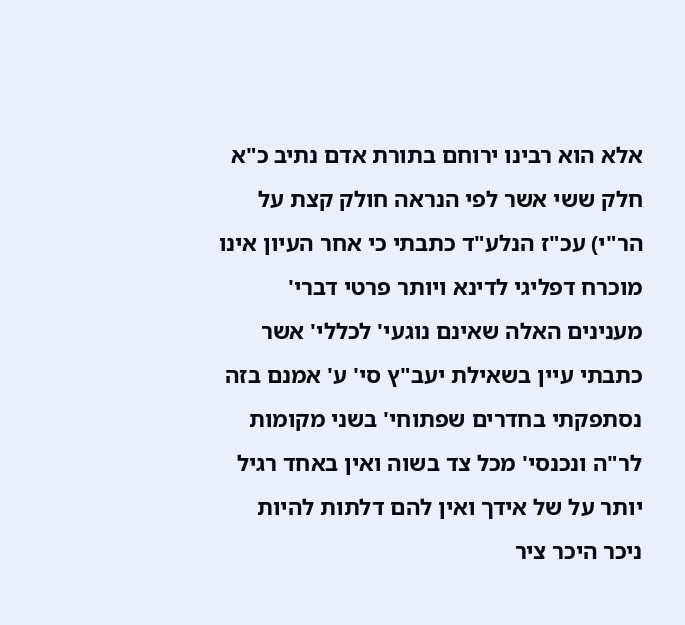אלא הוא רבינו ירוחם בתורת אדם נתיב כ"א חלק ששי אשר לפי הנראה חולק קצת על הר"י) עכ"ז הנלע"ד כתבתי כי אחר העיון אינו מוכרח דפליגי לדינא ויותר פרטי דברי' מענינים האלה שאינם נוגעי' לכללי' אשר כתבתי עיין בשאילת יעב"ץ סי' ע' אמנם בזה נסתפקתי בחדרים שפתוחי' בשני מקומות לר"ה ונכנסי' מכל צד בשוה ואין באחד רגיל יותר על של אידך ואין להם דלתות להיות ניכר היכר ציר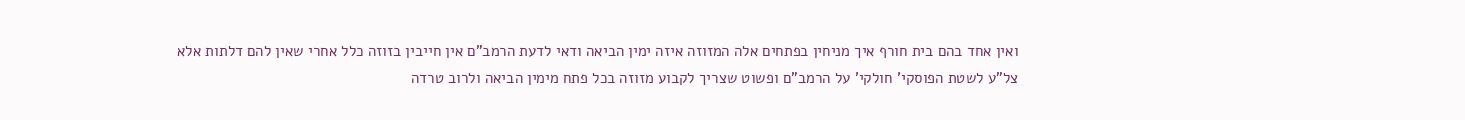ואין אחד בהם בית חורף איך מניחין בפתחים אלה המזוזה איזה ימין הביאה ודאי לדעת הרמב"ם אין חייבין בזוזה כלל אחרי שאין להם דלתות אלא צל"ע לשטת הפוסקי' חולקי' על הרמב"ם ופשוט שצריך לקבוע מזוזה בכל פתח מימין הביאה ולרוב טרדה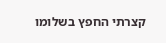קצרתי החפץ בשלומו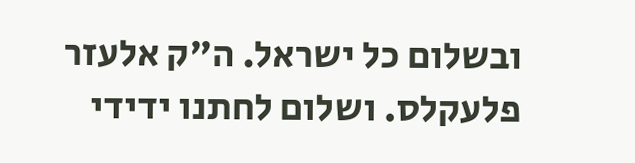ובשלום כל ישראל. ה"ק אלעזר פלעקלס. ושלום לחתנו ידידי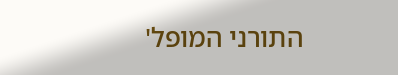התורני המופל'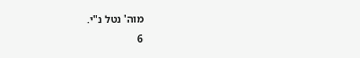מוה' נטל נ"י.
6